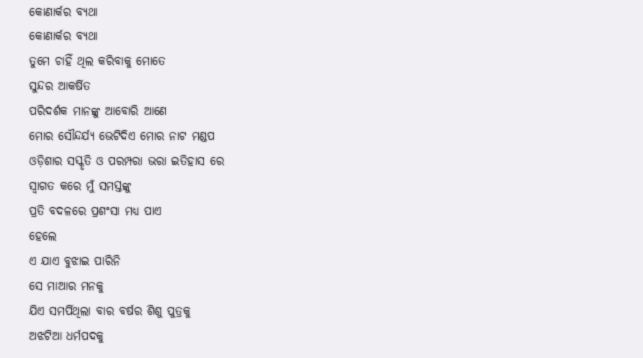କୋଣାର୍କର ବ୍ୟଥା
କୋଣାର୍କର ବ୍ୟଥା
ତୁମେ ଚାହିଁ ଥିଲ କରିବାକୁ ମୋତେ
ସୁନ୍ଦର ଆକର୍ଷିତ
ପରିଦର୍ଶକ ମାନଙ୍କୁ ଆବୋରି ଆଣେ
ମୋର ସୌନ୍ଦର୍ଯ୍ୟ ଭେଟିଦିଏ ମୋର ନାଟ ମଣ୍ଡପ
ଓଡ଼ିଶାର ସସ୍କୃତି ଓ ପରମ୍ପରା ଭରା ଇତିହାସ ରେ
ସ୍ବାଗତ କରେ ମୁଁ ସମସ୍ତଙ୍କୁ
ପ୍ରତି ବଦଳରେ ପ୍ରଶଂସା ମଧ୍ୟ ପାଏ
ହେଲେ
ଏ ଯାଏ ବୁଝାଇ ପାରିନି
ସେ ମାଆର ମନକୁ
ଯିଏ ସମର୍ପିଥିଲା ବାର ବର୍ଷର ଶିଶୁ ପୁତ୍ରକୁ
ଅଝଟିଆ ଧର୍ମପଦକୁ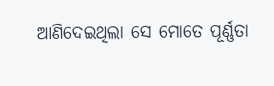ଆଣିଦେଇଥିଲା ସେ ମୋତେ ପୂର୍ଣ୍ଣତା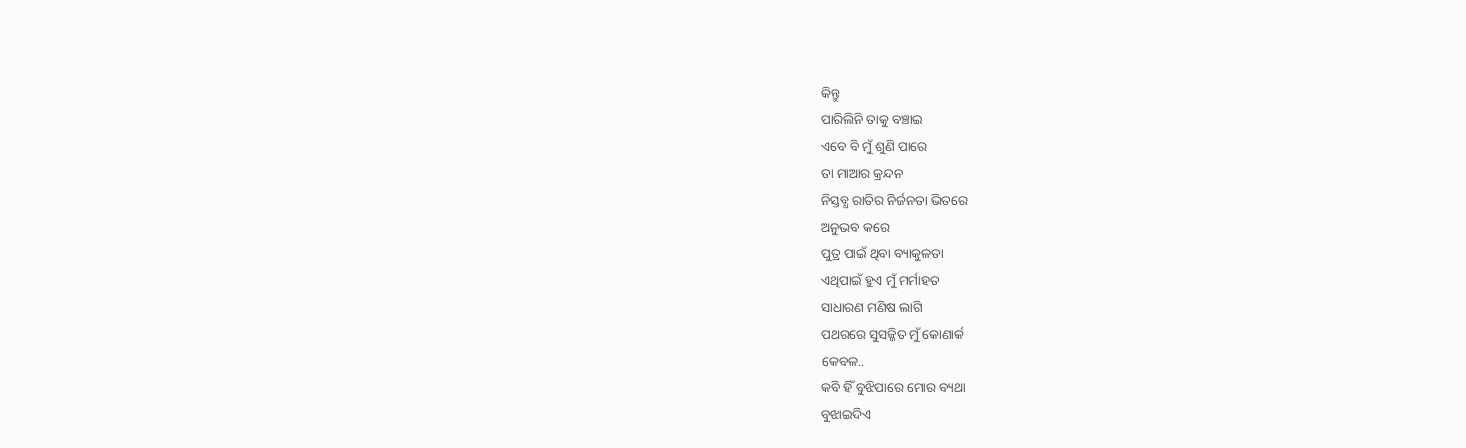କିନ୍ତୁ
ପାରିଲିନି ତାକୁ ବଞ୍ଚାଇ
ଏବେ ବି ମୁଁ ଶୁଣି ପାରେ
ତା ମାଆର କ୍ରନ୍ଦନ
ନିସ୍ତବ୍ଧ ରାତିର ନିର୍ଜନତା ଭିତରେ
ଅନୁଭବ କରେ
ପୁତ୍ର ପାଇଁ ଥିବା ବ୍ୟାକୁଳତା
ଏଥିପାଇଁ ହୁଏ ମୁଁ ମର୍ମାହତ
ସାଧାରଣ ମଣିଷ ଲାଗି
ପଥରରେ ସୁସଜ୍ଜିତ ମୁଁ କୋଣାର୍କ
କେବଳ..
କବି ହିଁ ବୁଝିପାରେ ମୋର ବ୍ୟଥା
ବୁଝାଇଦିଏ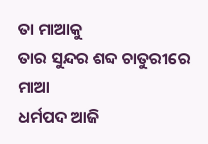ତା ମାଆକୁ
ତାର ସୁନ୍ଦର ଶବ୍ଦ ଚାତୁରୀରେ
ମାଆ
ଧର୍ମପଦ ଆଜି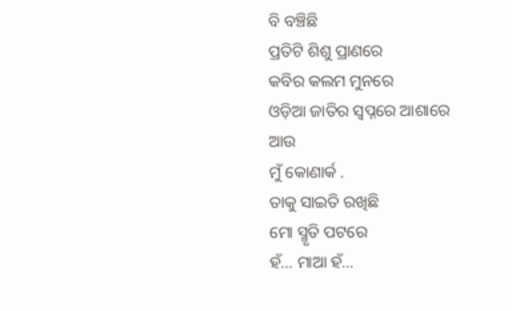ବି ବଞ୍ଚିଛି
ପ୍ରତିଟି ଶିଶୁ ପ୍ରାଣରେ
କବିର କଲମ ମୁନରେ
ଓଡ଼ିଆ ଜାତିର ସ୍ୱପ୍ନରେ ଆଶାରେ
ଆଉ
ମୁଁ କୋଣାର୍କ .
ତାକୁ ସାଇତି ରଖିଛି
ମୋ ସ୍ମୃତି ପଟରେ
ହଁ... ମାଆ ହଁ...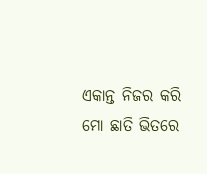ଏକାନ୍ତ ନିଜର କରି
ମୋ ଛାତି ଭିତରେ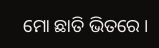ମୋ ଛାତି ଭିତରେ ।